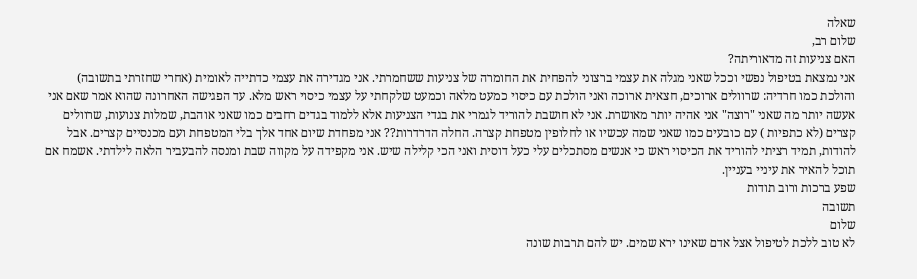שאלה
שלום רב,
האם צניעות זה מדאוריתה?
אני נמצאת בטיפול נפשי וככל שאני מגלה את עצמי ברצוני להפחית את החומרה של צניעות ששחמרתי. אני מגדירה את עצמי כדתייה לאומית (אחרי שחזרתי בתשובה) והולכת כמו חרדיה: שרוולים ארוכים, חצאית ארוכה ואני הולכת עם כיסוי כמעט מלאה וכמעט שלקחתי על עצמי כיסוי ראש מלא. עד הפגישה האחרונה שהוא אמר שאם אני אעשה יותר מה שאני "רוצה" אני אהיה יותר מאושרת. אני לא חושבת להוריד לגמרי את בגדי הצניעות אלא ללמוד בגדים רחבים כמו שאני אוהבת, שמלות צנועות, שרוולים קצרים (לא כתפיות ) עם כובעים כמו שאני שמה עכשיו או לחלופין מטפחת קצרה. החלה הדרדרות?? אני מפחדת שיום אחד אלך בלי המטפחת ועם מכנסיים קצרים. אבל להודות, תמיד רציתי להוריד את הכיסוי ראש כי אנשים מסתכלים עלי כעל דוסית ואני הכי קלילה שיש. אני מקפידה על מקווה שבת ומנסה להבעביר הלאה לילדתי. אשמח אם תוכל להאיר את עיניי בעניין.
שפע ברכות ורוב תודות
תשובה
שלום
לא טוב ללכת לטיפול אצל אדם שאינו ירא שמים. יש להם תרבות שונה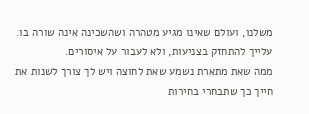משלנו, ועולם שאינו מגיע מטהרה ושהשכינה אינה שורה בו.
עלייך להתחזק בצניעות, ולא לעבור על איסורים.
ממה שאת מתארת נשמע שאת לחוצה ויש לך צורך לשנות את חייך כך שתבחרי בחירות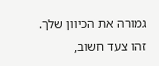גמורה את הכיוון שלך.
זהו צעד חשוב,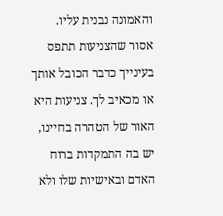והאמונה נבנית עליו.
אסור שהצניעות תתפס בעינייך כדבר הכובל אותך או מכאיב לך. צניעות היא האור של הטהרה בחיינו, יש בה התמקדות ברוח האדם ובאישיות שלו ולא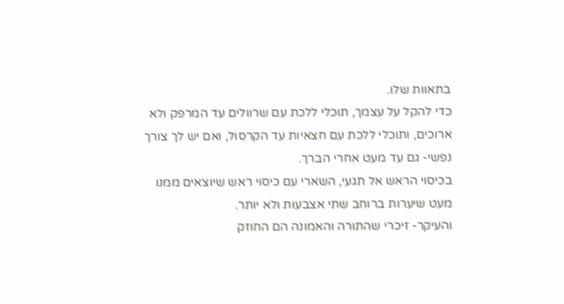בתאוות שלו.
כדי להקל על עצמך, תוכלי ללכת עם שרוולים עד המרפק ולא ארוכים, ותוכלי ללכת עם חצאיות עד הקרסול, ואם יש לך צורך נפשי- גם עד מעט אחרי הברך.
בכיסוי הראש אל תגעי, השארי עם כיסוי ראש שיוצאים ממנו מעט שיערות ברוחב שתי אצבעות ולא יותר.
והעיקר- זיכרי שהתורה והאמונה הם החוזק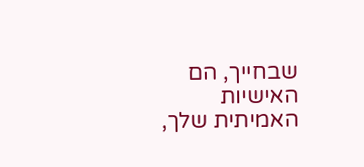שבחייך, הם האישיות האמיתית שלך,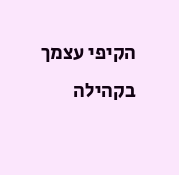הקיפי עצמך בקהילה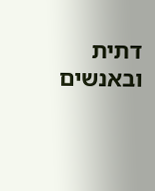דתית ובאנשים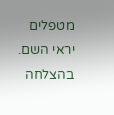מטפלים יראי השם.
בהצלחה